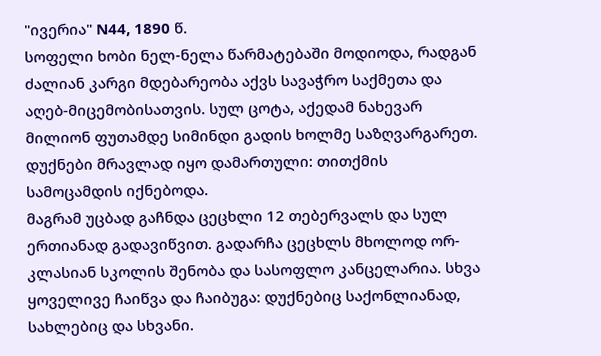"ივერია" N44, 1890 წ.
სოფელი ხობი ნელ-ნელა წარმატებაში მოდიოდა, რადგან ძალიან კარგი მდებარეობა აქვს სავაჭრო საქმეთა და აღებ-მიცემობისათვის. სულ ცოტა, აქედამ ნახევარ მილიონ ფუთამდე სიმინდი გადის ხოლმე საზღვარგარეთ. დუქნები მრავლად იყო დამართული: თითქმის სამოცამდის იქნებოდა.
მაგრამ უცბად გაჩნდა ცეცხლი 12 თებერვალს და სულ ერთიანად გადავიწვით. გადარჩა ცეცხლს მხოლოდ ორ-კლასიან სკოლის შენობა და სასოფლო კანცელარია. სხვა ყოველივე ჩაიწვა და ჩაიბუგა: დუქნებიც საქონლიანად, სახლებიც და სხვანი.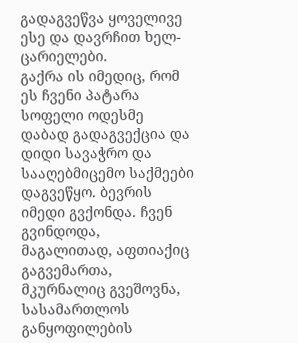გადაგვეწვა ყოველივე ესე და დავრჩით ხელ-ცარიელები.
გაქრა ის იმედიც, რომ ეს ჩვენი პატარა სოფელი ოდესმე დაბად გადაგვექცია და დიდი სავაჭრო და სააღებმიცემო საქმეები დაგვეწყო. ბევრის იმედი გვქონდა. ჩვენ გვინდოდა, მაგალითად, აფთიაქიც გაგვემართა, მკურნალიც გვეშოვნა, სასამართლოს განყოფილების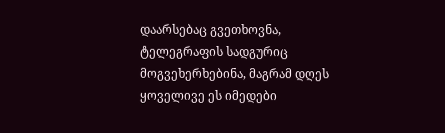დაარსებაც გვეთხოვნა, ტელეგრაფის სადგურიც მოგვეხერხებინა, მაგრამ დღეს ყოველივე ეს იმედები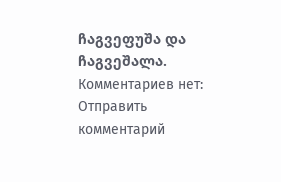ჩაგვეფუშა და ჩაგვეშალა.
Комментариев нет:
Отправить комментарий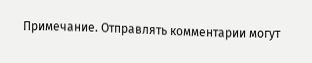Примечание. Отправлять комментарии могут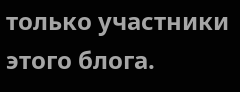только участники этого блога.